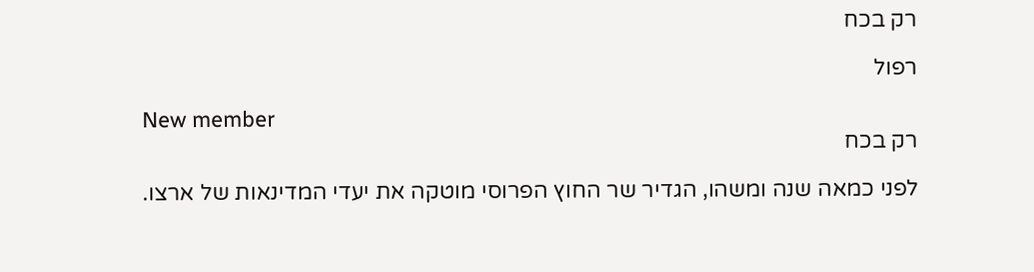רק בכח

רפול

New member
רק בכח

לפני כמאה שנה ומשהו, הגדיר שר החוץ הפרוסי מוטקה את יעדי המדינאות של ארצו.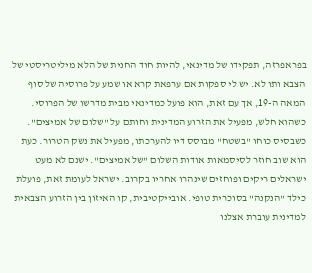בפראפרזה, תפקידו של מדינאי, להיות חוד החנית של הלא מיליטריסטי של הצבא ותו לא. יש לי ספקות אם ערפאת קרא או שמע על פרוסיה של סוף המאה ה-19, אך עם זאת, הוא פועל כמדינאי מבית מדרשו של הפרוסי. כשהוא חלש, מפעיל את הזרוע המדינית וחותם על "שלום של אמיצים". כשבסיס כוחו "בשטח" מבוסס דיו להערכתו, מפעיל את נשק הטרור. כעת הוא שוב חוזר לסיסמאות אודות השלום "של אמיצים". ישנם לא מעט ישראלים ריקים ופוחזים שינהרו אחריו בקרוב. ישראל לעומת זאת, פועלת כילד "הנקנה" בסוכרית טופי. אובייקטיבית, קו האיזון בין הזרוע הצבאית למדינית עוברת אצלנו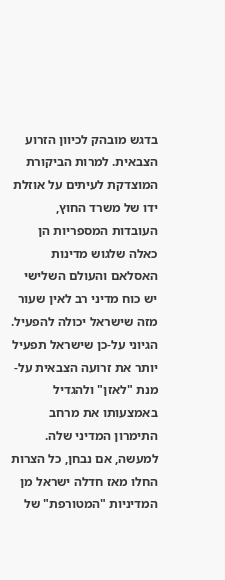בדגש מובהק לכיוון הזרוע הצבאית. למרות הביקורת המוצדקת לעיתים על אוזלת ידו של משרד החוץ, העובדות המספריות הן כאלה שלגוש מדינות האסלאם והעולם השלישי יש כוח מדיני רב לאין שעור מזה שישראל יכולה להפעיל. הגיוני על-כן שישראל תפעיל יותר את זרועה הצבאית על-מנת "לאזן" ולהגדיל באמצעותו את מרחב התימרון המדיני שלה. למעשה, אם נבחן, כל הצרות החלו מאז חדלה ישראל מן המדיניות "המטורפת" של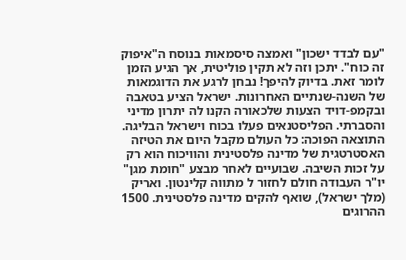"עם לבדד ישכון" ואמצה סיסמאות בנוסח ה"איפוק זה כוח". יתכן וזה לא תקין פוליטית, אך הגיע הזמן לומר זאת. בדיוק להיפך! נבחן לרגע את הדוגמאות של השנה-שנתיים האחרונות. ישראל הציע בטאבה ובקמפ-דויד הצעות שלכאורה הקנו לה יתרון מדיני והסברתי. הפליסטנאים פעלו בכוח וישראל הבליגה. התוצאה הפוכה: כל העולם מקבל היום את הטיזה האסטרטגית של מדינה פלסטינית והוויכוח הוא רק על זכות השיבה. שבועיים לאחר מבצע "חומת מגן" יו"ר העבודה חולם לחזור ל מתווה קלינטון. ואריק (מלך ישראל), שואף להקים מדינה פלסטינית. 1500 ההרוגים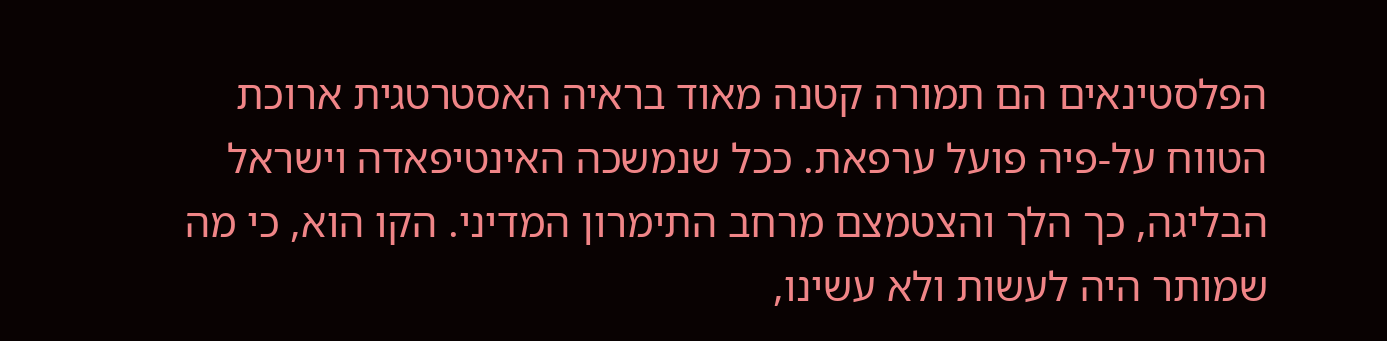הפלסטינאים הם תמורה קטנה מאוד בראיה האסטרטגית ארוכת הטווח על-פיה פועל ערפאת. ככל שנמשכה האינטיפאדה וישראל הבליגה, כך הלך והצטמצם מרחב התימרון המדיני. הקו הוא, כי מה שמותר היה לעשות ולא עשינו,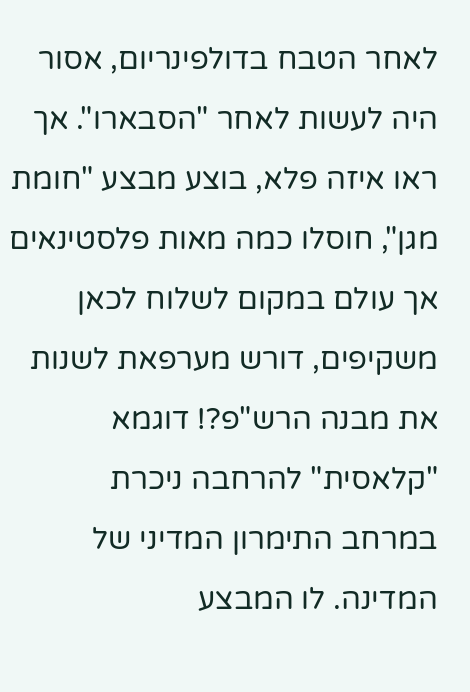לאחר הטבח בדולפינריום, אסור היה לעשות לאחר "הסבארו". אך ראו איזה פלא, בוצע מבצע "חומת מגן", חוסלו כמה מאות פלסטינאים אך עולם במקום לשלוח לכאן משקיפים, דורש מערפאת לשנות את מבנה הרש"פ?! דוגמא "קלאסית" להרחבה ניכרת במרחב התימרון המדיני של המדינה. לו המבצע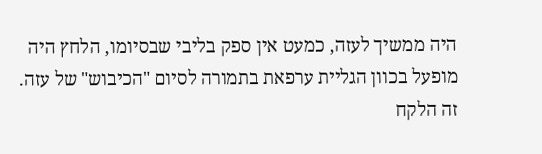היה ממשיך לעזה, כמעט אין ספק בליבי שבסיומו, הלחץ היה מופעל בכוון הגליית ערפאת בתמורה לסיום "הכיבוש" של עזה. זה הלקח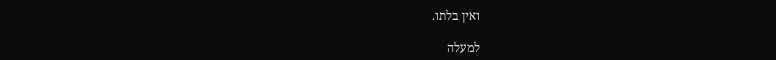ואין בלתו.

למעלה